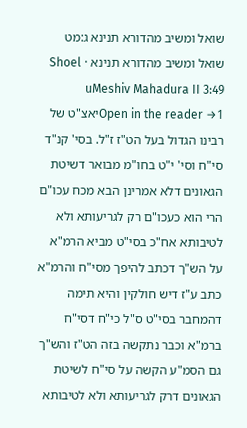שואל ומשיב מהדורא תנינא ג:מט
שואל ומשיב מהדורא תנינא · Shoel uMeshiv Mahadura II 3:49
Open in the reader →1יאצ"ט של רבינו הגדול בעל הט"ז ז"ל. בסי' קנ"ד סי"ח וסי' י"ט בחו"מ מבואר דשיטת הגאונים דלא אמרינן הבא מכח עכו"ם הרי הוא כעכו"ם רק לגריעותא ולא לטיבותא אח"כ בסי"ט מביא הרמ"א על הש"ך דכתב להיפך מסי"ח והרמ"א כתב ע"ז דיש חולקין והיא תימה דהמחבר בסי"ט ס"ל כי"ח דסי"ח ברמ"א וכבר נתקשה בזה הט"ז והש"ך גם הסמ"ע הקשה על סי"ח לשיטת הגאונים דרק לגריעותא ולא לטיבותא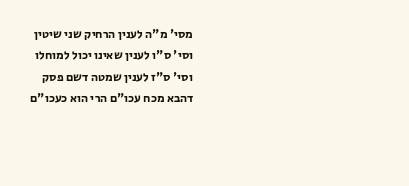מסי' מ"ה לענין הרחיק שני שיטין וסי' ס"ו לענין שאינו יכול למוחלו וסי' ס"ז לענין שמטה דשם פסק דהבא מכח עכו"ם הרי הוא כעכו"ם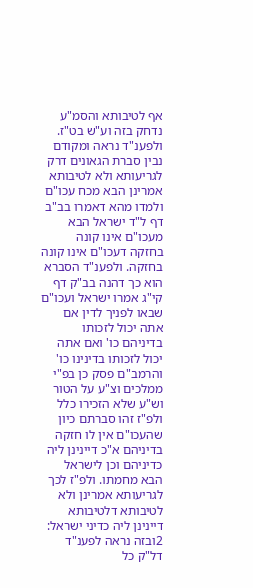אף לטיבותא והסמ"ע נדחק בזה וע"ש בט"ז. ולפענ"ד נראה ומקודם נבין סברת הגאונים דרק לגריעותא ולא לטיבותא אמרינן הבא מכח עכו"ם ולמדו מהא דאמרו בב"ב דף ל"ד ישראל הבא מעכו"ם אינו קונה בחזקה דעכו"ם אינו קונה בחזקה. ולפענ"ד הסברא הוא כך דהנה בב"ק דף קי"ג אמרו ישראל ועכו"ם שבאו לפניך לדין אם אתה יכול לזכותו בדיניהם כו' ואם אתה יכול לזכותו בדינינו כו' והרמב"ם פסק כן בפ"י ממלכים וצ"ע על הטור וש"ע שלא הזכירו כלל ולפ"ז זהו סברתם כיון שהעכו"ם אין לו חזקה בדיניהם א"כ דיינינן ליה כדיניהם וכן לישראל הבא מחמתו. ולפ"ז לכך לגריעותא אמרינן ולא לטיבותא דלטיבותא דיינינן ליה כדיני ישראל:
2ובזה נראה לפענ"ד דל"ק כל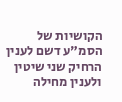הקושיות של הסמ"ע דשם לענין הרחיק שני שיטין ולענין מחילה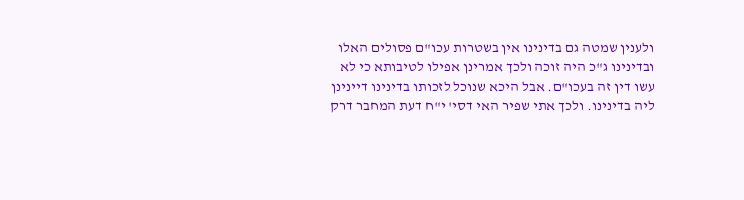ולענין שמטה גם בדינינו אין בשטרות עכו"ם פסולים האלו ובדינינו ג"כ היה זוכה ולכך אמרינן אפילו לטיבותא כי לא עשו דין זה בעכו"ם. אבל היכא שנוכל לזכותו בדינינו דיינינן ליה בדינינו. ולכך אתי שפיר האי דסי' י"ח דעת המחבר דרק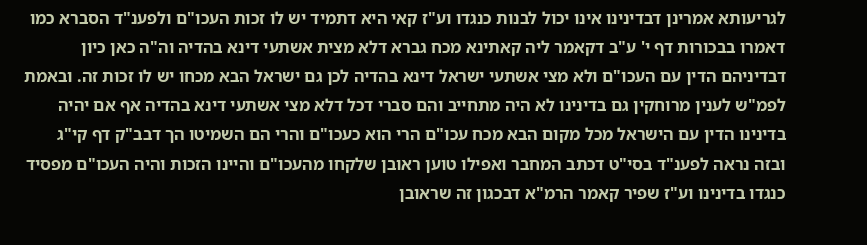לגריעותא אמרינן דבדינינו אינו יכול לבנות כנגדו וע"ז קאי היא דתמיד יש לו זכות העכו"ם ולפענ"ד הסברא כמו דאמרו בבכורות דף י' ע"ב דקאמר ליה קאתינא מכח גברא דלא מצית אשתעי דינא בהדיה וה"ה כאן כיון דבדיניהם הדין עם העכו"ם ולא מצי אשתעי ישראל דינא בהדיה לכן גם ישראל הבא מכחו יש לו זכות זה. ובאמת לפמ"ש לענין מרוחקין גם בדינינו לא היה מתחייב והם סברי דכל דלא מצי אשתעי דינא בהדיה אף אם יהיה בדינינו הדין עם הישראל מכל מקום הבא מכח עכו"ם הרי הוא כעכו"ם והרי הם השמיטו הך דבב"ק דף קי"ג ובזה נראה לפענ"ד בסי"ט דכתב המחבר ואפילו טוען ראובן שלקחו מהעכו"ם והיינו הזכות והיה העכו"ם מפסיד כנגדו בדינינו וע"ז שפיר קאמר הרמ"א דבכגון זה שראובן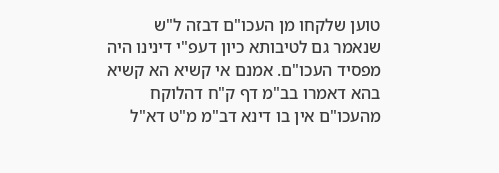טוען שלקחו מן העכו"ם דבזה ל"ש שנאמר גם לטיבותא כיון דעפ"י דינינו היה מפסיד העכו"ם. אמנם אי קשיא הא קשיא בהא דאמרו בב"מ דף ק"ח דהלוקח מהעכו"ם אין בו דינא דב"מ מ"ט דא"ל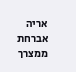אריה אברחת ממצרך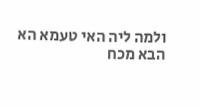ולמה ליה האי טעמא הא הבא מכח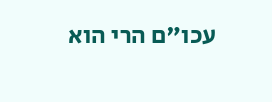עכו"ם הרי הוא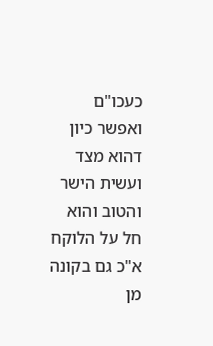כעכו"ם ואפשר כיון דהוא מצד ועשית הישר והטוב והוא חל על הלוקח א"כ גם בקונה מן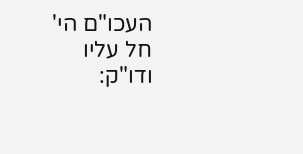העכו"ם הי' חל עליו ודו"ק: